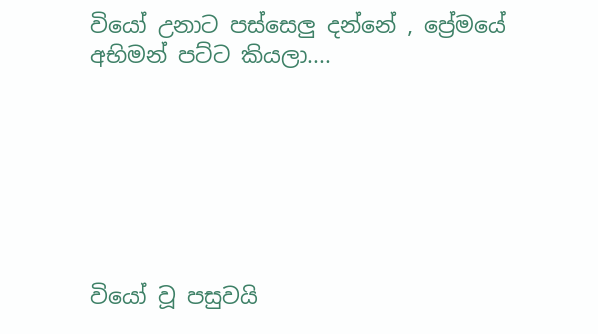වියෝ උනාට පස්සෙලු දන්නේ , ප්‍රේමයේ අභිමන් පට්ට කියලා....







වියෝ වූ පසුවයි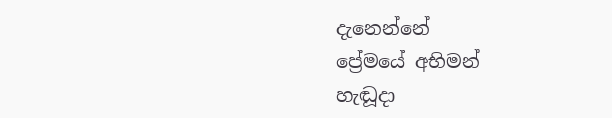දැනෙන්නේ
ප්‍රේමයේ අභිමන්
හැඬූදා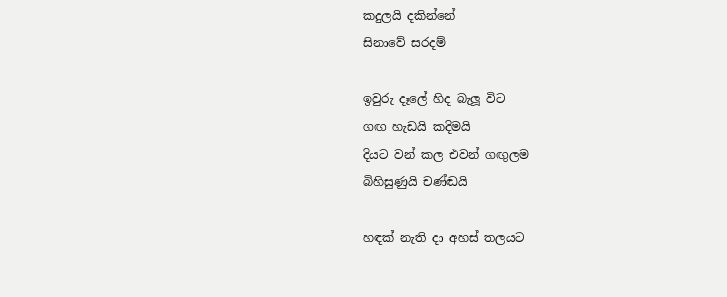කදුලයි දකින්නේ
සිනාවේ සරදම්

ඉවුරු දෑලේ හිද බැලූ විට
ගඟ හැඩයි කදිමයි
දියට වන් කල එවන් ගඟුලම
බිහිසුණුයි චණ්ඬයි

හඳක් නැති දා අහස් තලයට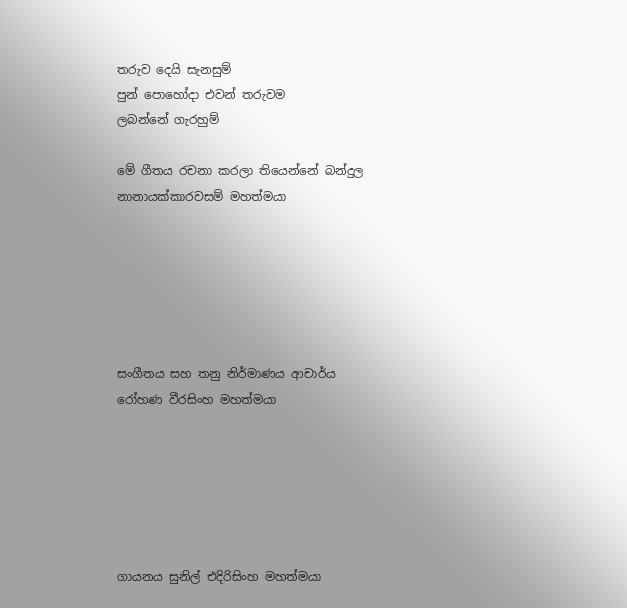තරුව දෙයි සැනසුම්
පුන් පොහෝදා එවන් තරුවම
ලබන්නේ ගැරහුම්

මේ ගීතය රචනා කරලා තියෙන්නේ බන්දුල නානායක්කාරවසම් මහත්මයා






සංගීතය සහ තනු නිර්මාණය ආචාර්ය රෝහණ වීරසිංහ මහත්මයා






ගායනය සුනිල් එදිරිසිංහ මහත්මයා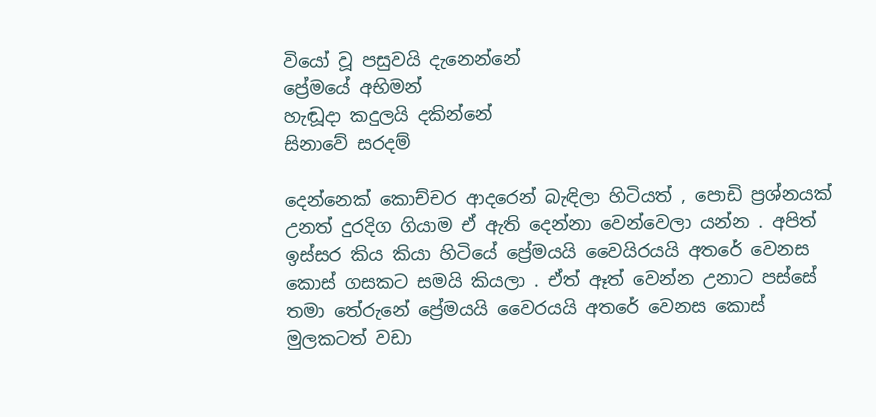වියෝ වූ පසුවයි දැනෙන්නේ
ප්‍රේමයේ අභිමන්
හැඬූදා කදුලයි දකින්නේ
සිනාවේ සරදම්

දෙන්නෙක් කොච්චර ආදරෙන් බැඳිලා හිටියත් , පොඩි ප්‍රශ්නයක් උනත් දුරදිග ගියාම ඒ ඇති දෙන්නා වෙන්වෙලා යන්න . අපිත් ඉස්සර කිය කියා හිටියේ ප්‍රේමයයි වෛයිරයයි අතරේ වෙනස කොස් ගසකට සමයි කියලා . ඒත් ඈත් වෙන්න උනාට පස්සේ තමා තේරුනේ ප්‍රේමයයි වෛරයයි අතරේ වෙනස කොස් මුලකටත් වඩා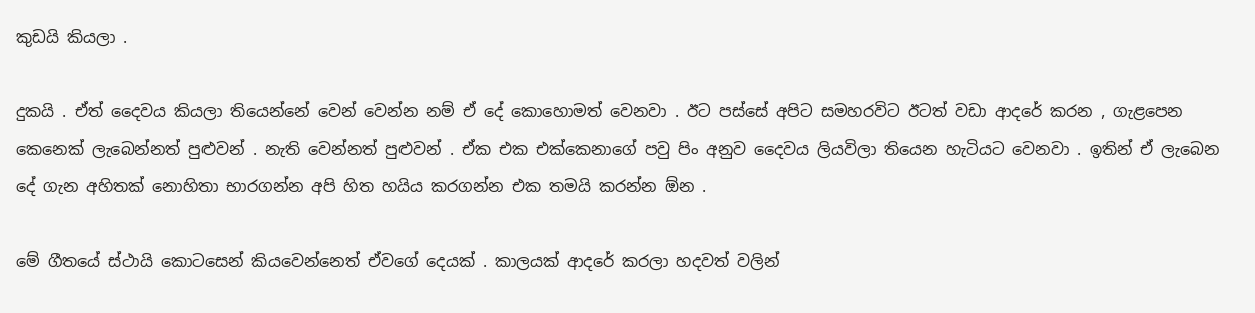කුඩයි කියලා .

දුකයි . ඒත් දෛවය කියලා තියෙන්නේ වෙන් වෙන්න නම් ඒ දේ කොහොමත් වෙනවා . ඊට පස්සේ අපිට සමහරවිට ඊටත් වඩා ආදරේ කරන , ගැළපෙන කෙනෙක් ලැබෙන්නත් පුළුවන් . නැති වෙන්නත් පුළුවන් . ඒක එක එක්කෙනාගේ පවු පිං අනුව දෛවය ලියවිලා තියෙන හැටියට වෙනවා . ඉතින් ඒ ලැබෙන දේ ගැන අහිතක් නොහිතා භාරගන්න අපි හිත හයිය කරගන්න එක තමයි කරන්න ඕන .

මේ ගීතයේ ස්ථායි කොටසෙන් කියවෙන්නෙත් ඒවගේ දෙයක් . කාලයක් ආදරේ කරලා හදවත් වලින්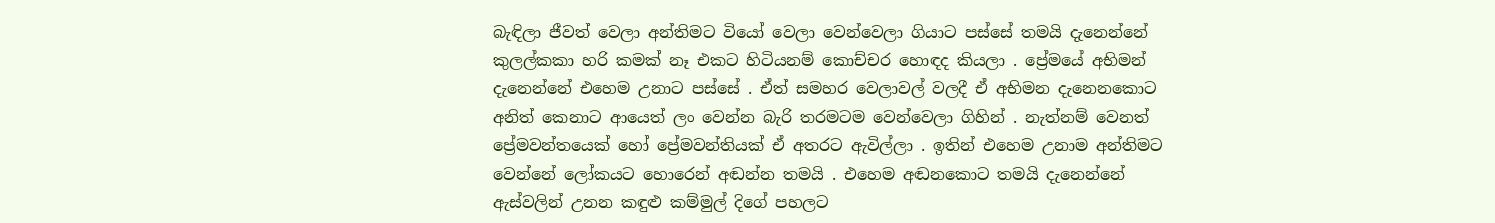බැඳිලා ජීවත් වෙලා අන්තිමට වියෝ වෙලා වෙන්වෙලා ගියාට පස්සේ තමයි දැනෙන්නේ කුලල්කකා හරි කමක් නෑ එකට හිටියනම් කොච්චර හොඳද කියලා . ප්‍රේමයේ අභිමන් දැනෙන්නේ එහෙම උනාට පස්සේ . ඒත් සමහර වෙලාවල් වලදී ඒ අභිමන දැනෙනකොට අනිත් කෙනාට ආයෙත් ලං වෙන්න බැරි තරමටම වෙන්වෙලා ගිහින් . නැත්නම් වෙනත් ප්‍රේමවන්තයෙක් හෝ ප්‍රේමවන්තියක් ඒ අතරට ඇවිල්ලා . ඉතින් එහෙම උනාම අන්තිමට වෙන්නේ ලෝකයට හොරෙන් අඬන්න තමයි . එහෙම අඬනකොට තමයි දැනෙන්නේ ඇස්වලින් උනන කඳුළු කම්මුල් දිගේ පහලට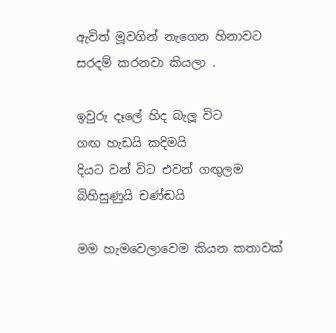ඇවිත් මූවගින් නැගෙන හිනාවට සරදම් කරනවා කියලා .

ඉවුරු දෑලේ හිද බැලූ විට
ගඟ හැඩයි කදිමයි
දියට වන් විට එවන් ගඟුලම
බිහිසුණුයි චණ්ඬයි

මම හැමවෙලාවෙම කියන කතාවක්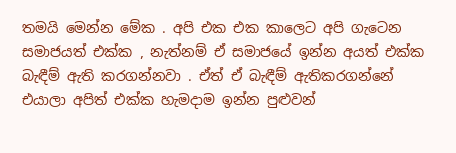තමයි මෙන්න මේක . අපි එක එක කාලෙට අපි ගැටෙන සමාජයත් එක්ක , නැත්නම් ඒ සමාජයේ ඉන්න අයත් එක්ක බැඳීම් ඇති කරගන්නවා . ඒත් ඒ බැඳීම් ඇතිකරගන්නේ එයාලා අපිත් එක්ක හැමදාම ඉන්න පුළුවන්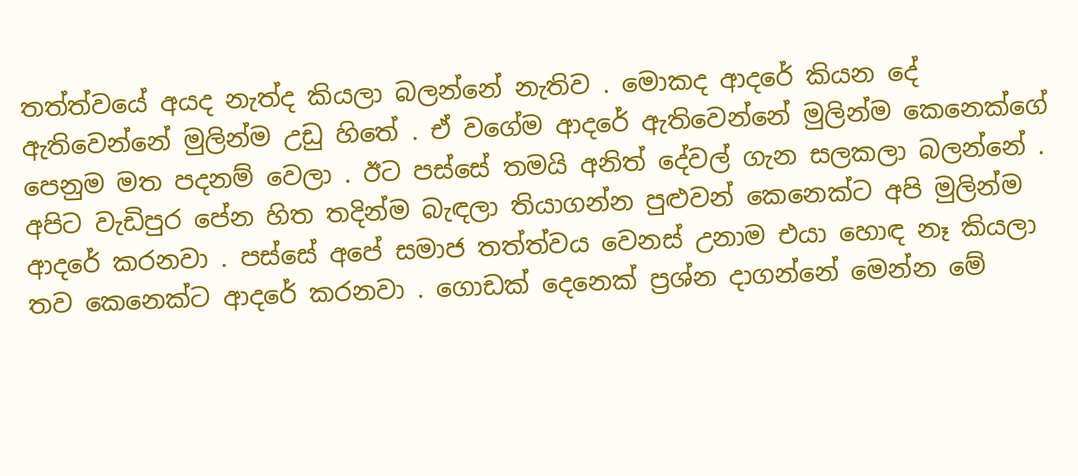තත්ත්වයේ අයද නැත්ද කියලා බලන්නේ නැතිව . මොකද ආදරේ කියන දේ ඇතිවෙන්නේ මුලින්ම උඩු හිතේ . ඒ වගේම ආදරේ ඇතිවෙන්නේ මුලින්ම කෙනෙක්ගේ පෙනුම මත පදනම් වෙලා . ඊට පස්සේ තමයි අනිත් දේවල් ගැන සලකලා බලන්නේ . අපිට වැඩිපුර පේන හිත තදින්ම බැඳලා තියාගන්න පුළුවන් කෙනෙක්ට අපි මුලින්ම ආදරේ කරනවා . පස්සේ අපේ සමාජ තත්ත්වය වෙනස් උනාම එයා හොඳ නෑ කියලා තව කෙනෙක්ට ආදරේ කරනවා . ගොඩක් දෙනෙක් ප්‍රශ්න දාගන්නේ මෙන්න මේ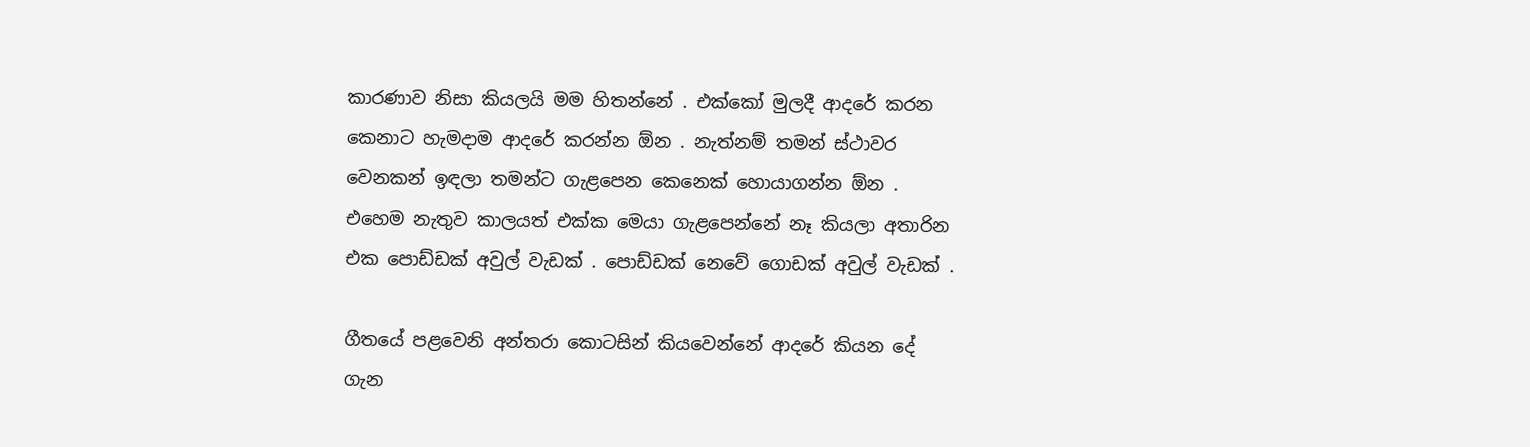කාරණාව නිසා කියලයි මම හිතන්නේ . එක්කෝ මුලදී ආදරේ කරන කෙනාට හැමදාම ආදරේ කරන්න ඕන . නැත්නම් තමන් ස්ථාවර වෙනකන් ඉඳලා තමන්ට ගැළපෙන කෙනෙක් හොයාගන්න ඕන . එහෙම නැතුව කාලයත් එක්ක මෙයා ගැළපෙන්නේ නෑ කියලා අතාරින එක පොඩ්ඩක් අවුල් වැඩක් . පොඩ්ඩක් නෙවේ ගොඩක් අවුල් වැඩක් .

ගීතයේ පළවෙනි අන්තරා කොටසින් කියවෙන්නේ ආදරේ කියන දේ ගැන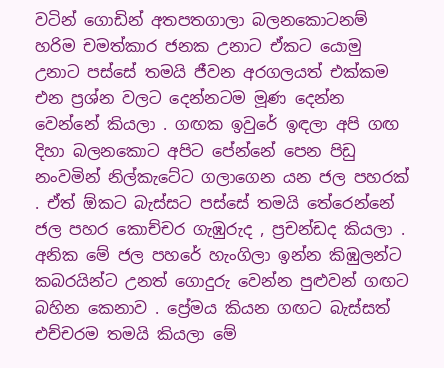වටින් ගොඩින් අතපතගාලා බලනකොටනම් හරිම චමත්කාර ජනක උනාට ඒකට යොමු උනාට පස්සේ තමයි ජීවන අරගලයත් එක්කම එන ප්‍රශ්න වලට දෙන්නටම මූණ දෙන්න වෙන්නේ කියලා . ගඟක ඉවුරේ ඉඳලා අපි ගඟ දිහා බලනකොට අපිට පේන්නේ පෙන පිඩු නංවමින් නිල්කැටේට ගලාගෙන යන ජල පහරක් . ඒත් ඕකට බැස්සට පස්සේ තමයි තේරෙන්නේ ජල පහර කොච්චර ගැඹුරුද , ප්‍රචන්ඩද කියලා . අනික මේ ජල පහරේ හැංගිලා ඉන්න කිඹුලන්ට කබරයින්ට උනත් ගොදුරු වෙන්න පුළුවන් ගඟට බහින කෙනාව . ප්‍රේමය කියන ගඟට බැස්සත් එච්චරම තමයි කියලා මේ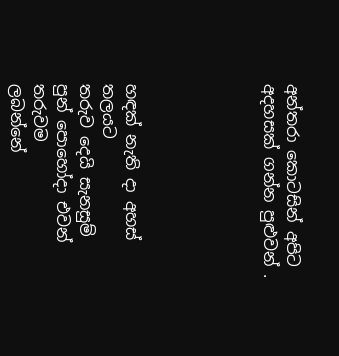අන්තරා කොටසින් අපිට අදහසක් ගන්න පුළුවන් .





හඳක් නැති දා අහස් තලයට
තරුව දෙයි සැනසුම්
පුන් පොහෝදා එවන් තරුවම
ලබන්නේ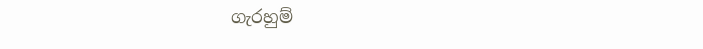ගැරහුම්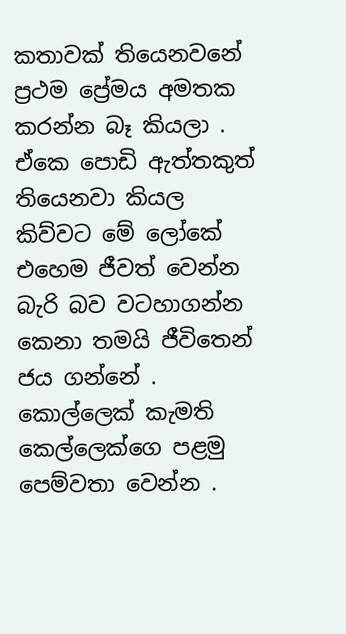කතාවක් තියෙනවනේ ප්‍රථම ප්‍රේමය අමතක කරන්න බෑ කියලා . ඒකෙ පොඩි ඇත්තකුත් තියෙනවා කියල කිව්වට මේ ලෝකේ එහෙම ජීවත් වෙන්න බැරි බව වටහාගන්න කෙනා තමයි ජීවිතෙන් ජය ගන්නේ . කොල්ලෙක් කැමති කෙල්ලෙක්ගෙ පළමු පෙම්වතා වෙන්න .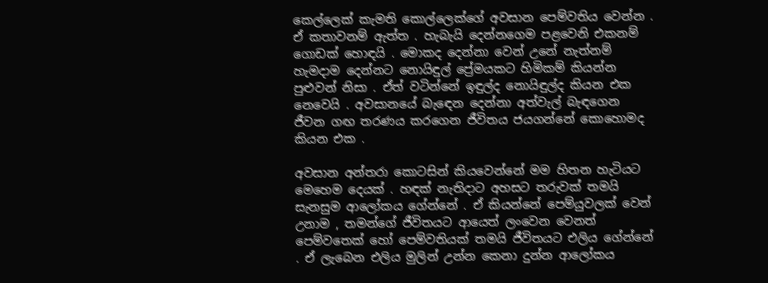කෙල්ලෙක් කැමති කොල්ලෙක්ගේ අවසාන පෙම්වතිය වෙන්න . ඒ කතාවනම් ඇත්ත . හැබැයි දෙන්නගෙම පළවෙනි එකනම් ගොඩක් හොඳයි . මොකද දෙන්නා වෙන් උනේ නැත්නම් හැමදාම දෙන්නට නොයිඳුල් ප්‍රේමයකට හිමිකම් කියන්න පුළුවන් නිසා . ඒත් වටින්නේ ඉඳුල්ද නොයිඳුල්ද කියන එක නෙවෙයි . අවසානයේ බැඳෙන දෙන්නා අත්වැල් බැඳගෙන ජීවන ගඟ තරණය කරගෙන ජීවිතය ජයගන්නේ කොහොමද කියන එක .

අවසාන අන්තරා කොටසින් කියවෙන්නේ මම හිතන හැටියට මෙහෙම දෙයක් . හඳක් නැතිදාට අහසට තරුවක් තමයි සැනසුම ආලෝකය ගේන්නේ . ඒ කියන්නේ පෙම්යුවලක් වෙන් උනාම , තමන්ගේ ජීවිතයට ආයෙත් ලංවෙන වෙනත් පෙම්වතෙක් හෝ පෙම්වතියක් තමයි ජීවිතයට එලිය ගේන්නේ . ඒ ලැබෙන එලිය මුලින් උන්න කෙනා දුන්න ආලෝකය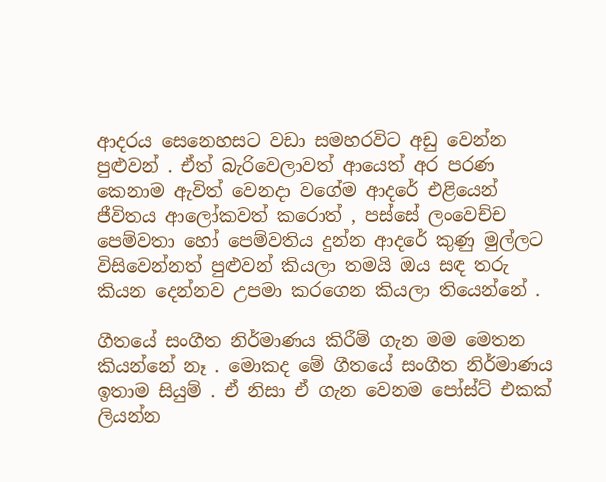ආදරය සෙනෙහසට වඩා සමහරවිට අඩු වෙන්න පුළුවන් . ඒත් බැරිවෙලාවත් ආයෙත් අර පරණ කෙනාම ඇවිත් වෙනදා වගේම ආදරේ එළියෙන් ජීවිතය ආලෝකවත් කරොත් , පස්සේ ලංවෙච්ච පෙම්වතා හෝ පෙම්වතිය දුන්න ආදරේ කුණු මුල්ලට විසිවෙන්නත් පුළුවන් කියලා තමයි ඔය සඳ තරු කියන දෙන්නව උපමා කරගෙන කියලා තියෙන්නේ .

ගීතයේ සංගීත නිර්මාණය කිරීම් ගැන මම මෙතන කියන්නේ නෑ . මොකද මේ ගීතයේ සංගීත නිර්මාණය ඉතාම සියුම් . ඒ නිසා ඒ ගැන වෙනම පෝස්ට් එකක් ලියන්න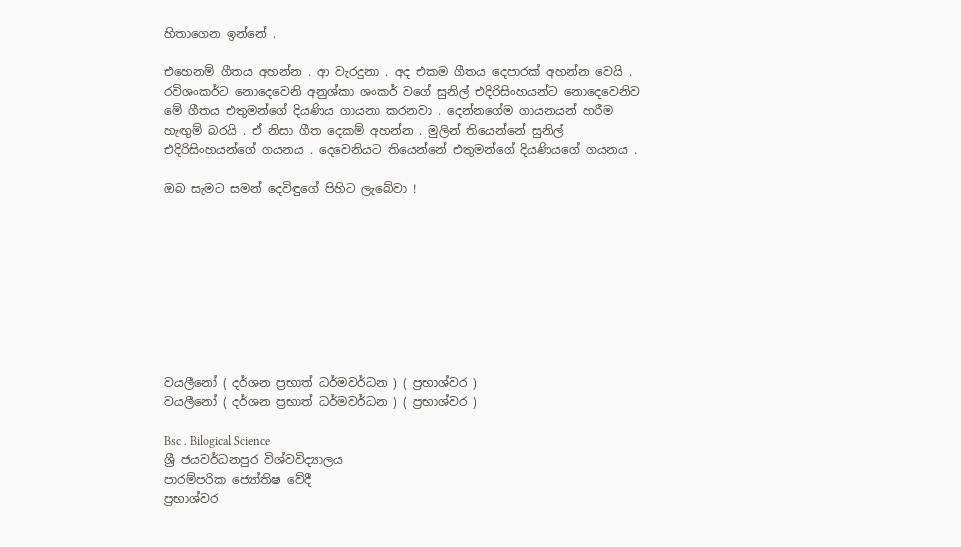හිතාගෙන ඉන්නේ .

එහෙනම් ගීතය අහන්න . ආ වැරදුනා . අද එකම ගීතය දෙපාරක් අහන්න වෙයි . රවිශංකර්ට නොදෙවෙනි අනුශ්කා ශංකර් වගේ සුනිල් එදිරිසිංහයන්ට නොදෙවෙනිව මේ ගීතය එතුමන්ගේ දියණිය ගායනා කරනවා . දෙන්නගේම ගායනයන් හරීම හැඟුම් බරයි . ඒ නිසා ගීත දෙකම් අහන්න . මුලින් තියෙන්නේ සුනිල් එදිරිසිංහයන්ගේ ගයනය . දෙවෙනියට තියෙන්නේ එතුමන්ගේ දියණියගේ ගයනය .

ඔබ සැමට සමන් දෙවිඳුගේ පිහිට ලැබේවා !









වයලීනෝ ( දර්ශන ප්‍රභාත් ධර්මවර්ධන ) ( ප්‍රභාශ්වර )
වයලීනෝ ( දර්ශන ප්‍රභාත් ධර්මවර්ධන ) ( ප්‍රභාශ්වර )

Bsc . Bilogical Science
ශ්‍රී ජයවර්ධනපුර විශ්වවිද්‍යාලය
පාරම්පරික ජ්‍යෝතිෂ වේදී
ප්‍රභාශ්වර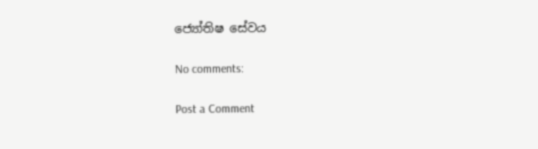ජ්‍යෝතිෂ සේවය

No comments:

Post a Comment